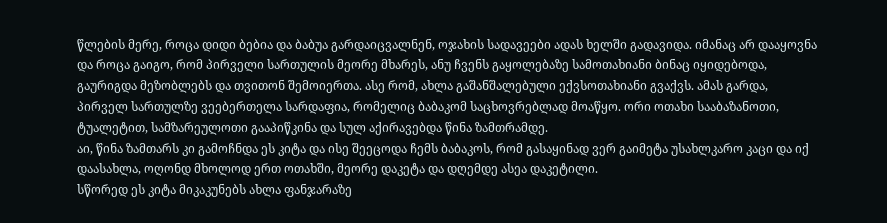წლების მერე, როცა დიდი ბებია და ბაბუა გარდაიცვალნენ, ოჯახის სადავეები ადას ხელში გადავიდა. იმანაც არ დააყოვნა და როცა გაიგო, რომ პირველი სართულის მეორე მხარეს, ანუ ჩვენს გაყოლებაზე სამოთახიანი ბინაც იყიდებოდა, გაურიგდა მეზობლებს და თვითონ შემოიერთა. ასე რომ, ახლა გაშანშალებული ექვსოთახიანი გვაქვს. ამას გარდა, პირველ სართულზე ვეებერთელა სარდაფია, რომელიც ბაბაკომ საცხოვრებლად მოაწყო. ორი ოთახი სააბაზანოთი, ტუალეტით, სამზარეულოთი გააპიწკინა და სულ აქირავებდა წინა ზამთრამდე.
აი, წინა ზამთარს კი გამოჩნდა ეს კიტა და ისე შეეცოდა ჩემს ბაბაკოს, რომ გასაყინად ვერ გაიმეტა უსახლკარო კაცი და იქ დაასახლა, ოღონდ მხოლოდ ერთ ოთახში, მეორე დაკეტა და დღემდე ასეა დაკეტილი.
სწორედ ეს კიტა მიკაკუნებს ახლა ფანჯარაზე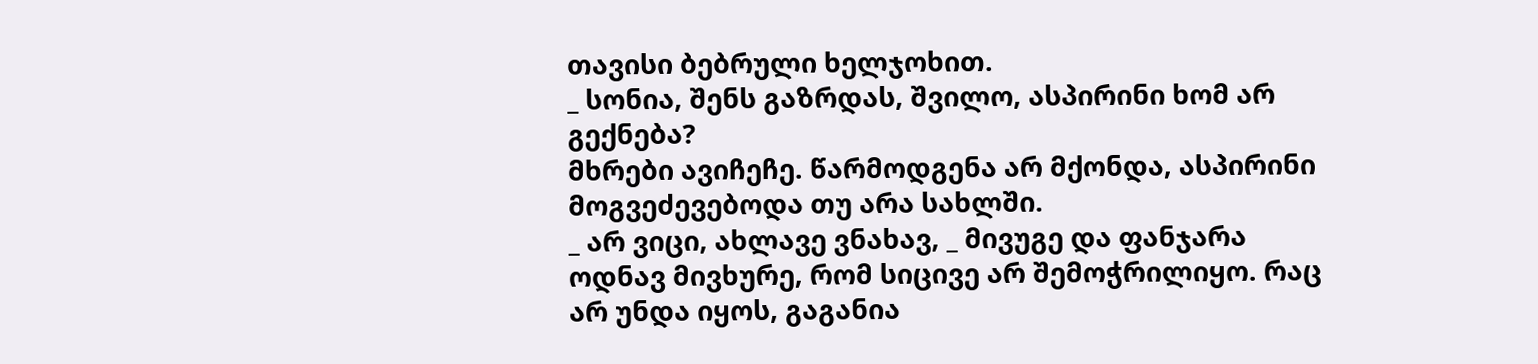თავისი ბებრული ხელჯოხით.
_ სონია, შენს გაზრდას, შვილო, ასპირინი ხომ არ გექნება?
მხრები ავიჩეჩე. წარმოდგენა არ მქონდა, ასპირინი მოგვეძევებოდა თუ არა სახლში.
_ არ ვიცი, ახლავე ვნახავ, _ მივუგე და ფანჯარა ოდნავ მივხურე, რომ სიცივე არ შემოჭრილიყო. რაც არ უნდა იყოს, გაგანია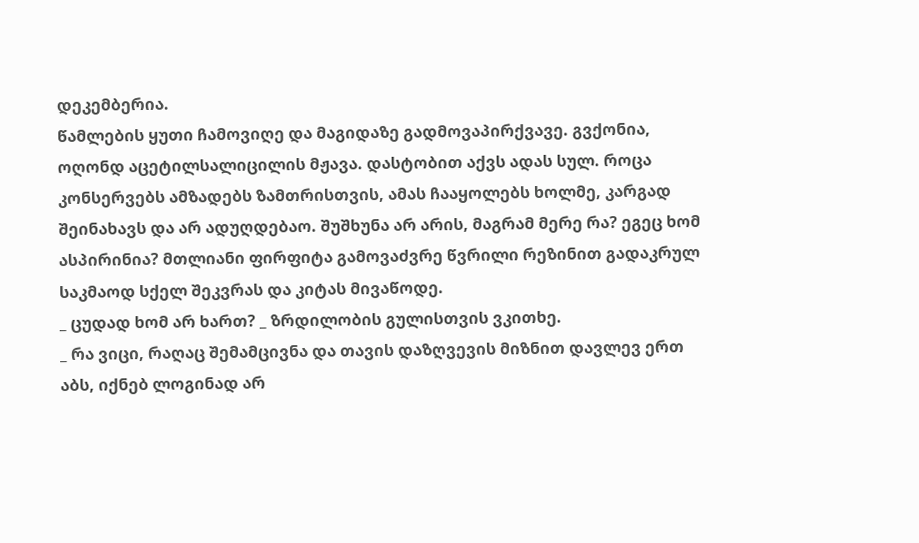დეკემბერია.
წამლების ყუთი ჩამოვიღე და მაგიდაზე გადმოვაპირქვავე. გვქონია, ოღონდ აცეტილსალიცილის მჟავა. დასტობით აქვს ადას სულ. როცა კონსერვებს ამზადებს ზამთრისთვის, ამას ჩააყოლებს ხოლმე, კარგად შეინახავს და არ ადუღდებაო. შუშხუნა არ არის, მაგრამ მერე რა? ეგეც ხომ ასპირინია? მთლიანი ფირფიტა გამოვაძვრე წვრილი რეზინით გადაკრულ საკმაოდ სქელ შეკვრას და კიტას მივაწოდე.
_ ცუდად ხომ არ ხართ? _ ზრდილობის გულისთვის ვკითხე.
_ რა ვიცი, რაღაც შემამცივნა და თავის დაზღვევის მიზნით დავლევ ერთ აბს, იქნებ ლოგინად არ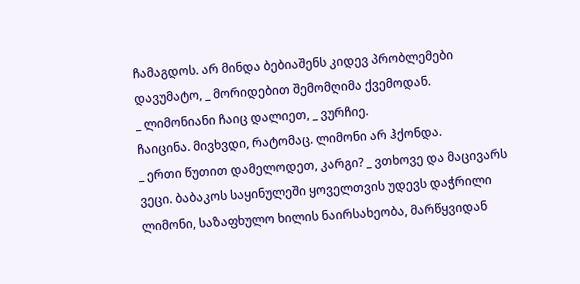ჩამაგდოს. არ მინდა ბებიაშენს კიდევ პრობლემები დავუმატო, _ მორიდებით შემომღიმა ქვემოდან.
_ ლიმონიანი ჩაიც დალიეთ, _ ვურჩიე.
ჩაიცინა. მივხვდი, რატომაც. ლიმონი არ ჰქონდა.
_ ერთი წუთით დამელოდეთ, კარგი? _ ვთხოვე და მაცივარს ვეცი. ბაბაკოს საყინულეში ყოველთვის უდევს დაჭრილი ლიმონი, საზაფხულო ხილის ნაირსახეობა, მარწყვიდან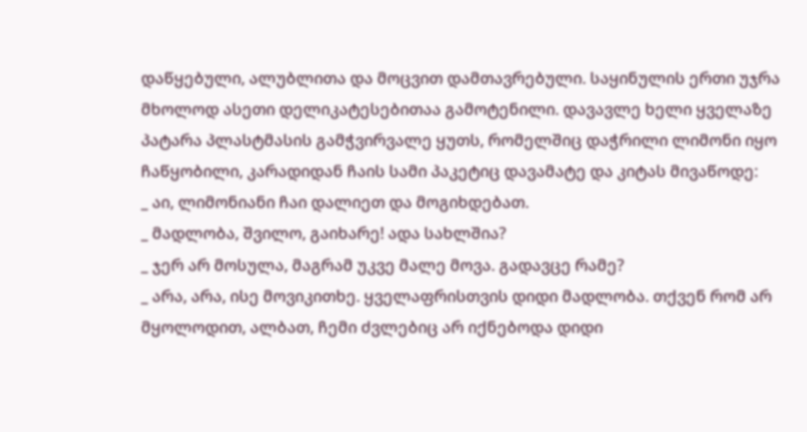დაწყებული, ალუბლითა და მოცვით დამთავრებული. საყინულის ერთი უჯრა მხოლოდ ასეთი დელიკატესებითაა გამოტენილი. დავავლე ხელი ყველაზე პატარა პლასტმასის გამჭვირვალე ყუთს, რომელშიც დაჭრილი ლიმონი იყო ჩაწყობილი, კარადიდან ჩაის სამი პაკეტიც დავამატე და კიტას მივაწოდე:
_ აი, ლიმონიანი ჩაი დალიეთ და მოგიხდებათ.
_ მადლობა, შვილო, გაიხარე! ადა სახლშია?
_ ჯერ არ მოსულა, მაგრამ უკვე მალე მოვა. გადავცე რამე?
_ არა, არა, ისე მოვიკითხე. ყველაფრისთვის დიდი მადლობა. თქვენ რომ არ მყოლოდით, ალბათ, ჩემი ძვლებიც არ იქნებოდა დიდი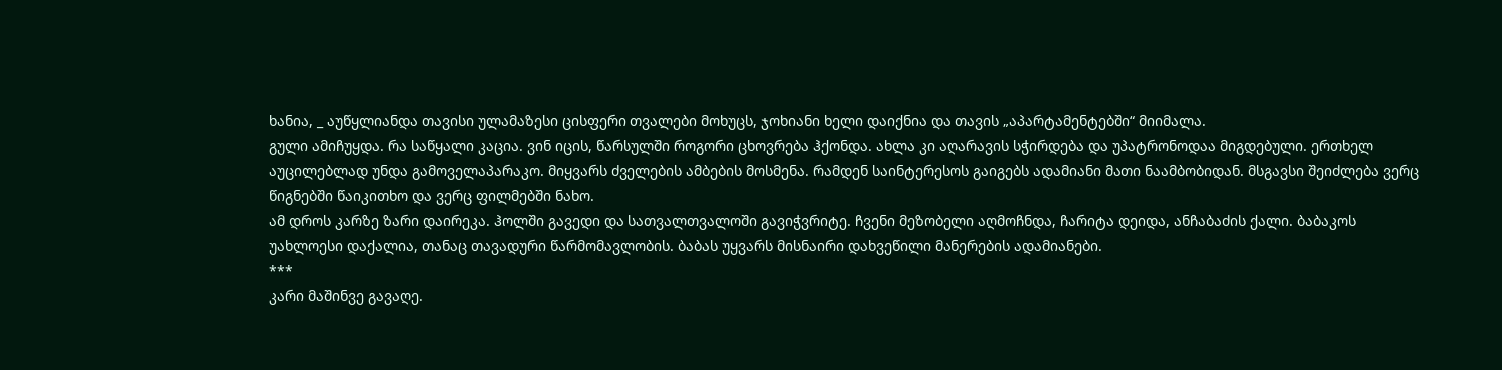ხანია, _ აუწყლიანდა თავისი ულამაზესი ცისფერი თვალები მოხუცს, ჯოხიანი ხელი დაიქნია და თავის „აპარტამენტებში“ მიიმალა.
გული ამიჩუყდა. რა საწყალი კაცია. ვინ იცის, წარსულში როგორი ცხოვრება ჰქონდა. ახლა კი აღარავის სჭირდება და უპატრონოდაა მიგდებული. ერთხელ აუცილებლად უნდა გამოველაპარაკო. მიყვარს ძველების ამბების მოსმენა. რამდენ საინტერესოს გაიგებს ადამიანი მათი ნაამბობიდან. მსგავსი შეიძლება ვერც წიგნებში წაიკითხო და ვერც ფილმებში ნახო.
ამ დროს კარზე ზარი დაირეკა. ჰოლში გავედი და სათვალთვალოში გავიჭვრიტე. ჩვენი მეზობელი აღმოჩნდა, ჩარიტა დეიდა, ანჩაბაძის ქალი. ბაბაკოს უახლოესი დაქალია, თანაც თავადური წარმომავლობის. ბაბას უყვარს მისნაირი დახვეწილი მანერების ადამიანები.
***
კარი მაშინვე გავაღე.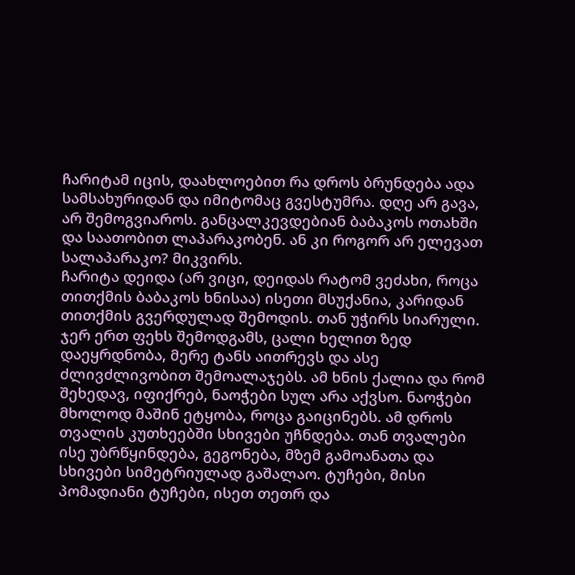ჩარიტამ იცის, დაახლოებით რა დროს ბრუნდება ადა სამსახურიდან და იმიტომაც გვესტუმრა. დღე არ გავა, არ შემოგვიაროს. განცალკევდებიან ბაბაკოს ოთახში და საათობით ლაპარაკობენ. ან კი როგორ არ ელევათ სალაპარაკო? მიკვირს.
ჩარიტა დეიდა (არ ვიცი, დეიდას რატომ ვეძახი, როცა თითქმის ბაბაკოს ხნისაა) ისეთი მსუქანია, კარიდან თითქმის გვერდულად შემოდის. თან უჭირს სიარული. ჯერ ერთ ფეხს შემოდგამს, ცალი ხელით ზედ დაეყრდნობა, მერე ტანს აითრევს და ასე ძლივძლივობით შემოალაჯებს. ამ ხნის ქალია და რომ შეხედავ, იფიქრებ, ნაოჭები სულ არა აქვსო. ნაოჭები მხოლოდ მაშინ ეტყობა, როცა გაიცინებს. ამ დროს თვალის კუთხეებში სხივები უჩნდება. თან თვალები ისე უბრწყინდება, გეგონება, მზემ გამოანათა და სხივები სიმეტრიულად გაშალაო. ტუჩები, მისი პომადიანი ტუჩები, ისეთ თეთრ და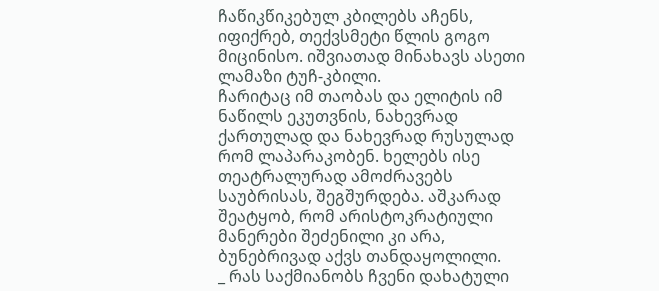ჩაწიკწიკებულ კბილებს აჩენს, იფიქრებ, თექვსმეტი წლის გოგო მიცინისო. იშვიათად მინახავს ასეთი ლამაზი ტუჩ-კბილი.
ჩარიტაც იმ თაობას და ელიტის იმ ნაწილს ეკუთვნის, ნახევრად ქართულად და ნახევრად რუსულად რომ ლაპარაკობენ. ხელებს ისე თეატრალურად ამოძრავებს საუბრისას, შეგშურდება. აშკარად შეატყობ, რომ არისტოკრატიული მანერები შეძენილი კი არა, ბუნებრივად აქვს თანდაყოლილი.
_ რას საქმიანობს ჩვენი დახატული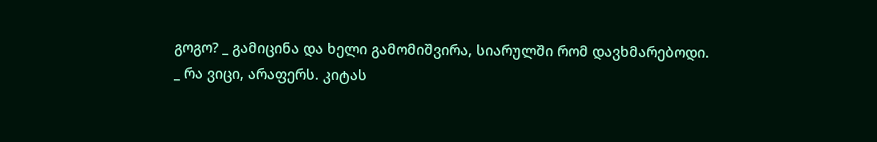გოგო? _ გამიცინა და ხელი გამომიშვირა, სიარულში რომ დავხმარებოდი.
_ რა ვიცი, არაფერს. კიტას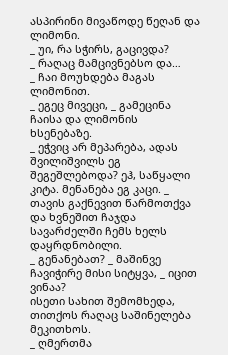ასპირინი მივაწოდე წეღან და ლიმონი.
_ უი, რა სჭირს, გაცივდა?
_ რაღაც მამცივნებსო და…
_ ჩაი მოუხდება მაგას ლიმონით.
_ ეგეც მივეცი, _ გამეცინა ჩაისა და ლიმონის ხსენებაზე.
_ ეჭვიც არ მეპარება, ადას შვილიშვილს ეგ შეგეშლებოდა? ეჰ, საწყალი კიტა. მენანება ეგ კაცი. _ თავის გაქნევით წარმოთქვა და ხვნეშით ჩაჯდა სავარძელში ჩემს ხელს დაყრდნობილი.
_ გენანებათ? _ მაშინვე ჩავიჭირე მისი სიტყვა, _ იცით ვინაა?
ისეთი სახით შემომხედა, თითქოს რაღაც საშინელება მეკითხოს.
_ ღმერთმა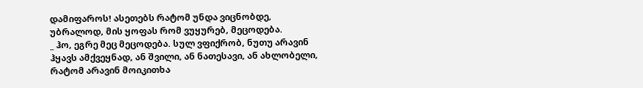დამიფაროს! ასეთებს რატომ უნდა ვიცნობდე, უბრალოდ, მის ყოფას რომ ვუყურებ, მეცოდება.
_ ჰო, ეგრე მეც მეცოდება. სულ ვფიქრობ, ნუთუ არავინ ჰყავს ამქვეყნად, ან შვილი, ან ნათესავი, ან ახლობელი, რატომ არავინ მოიკითხა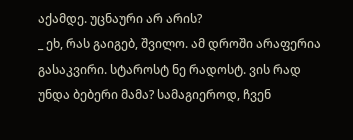აქამდე. უცნაური არ არის?
_ ეხ, რას გაიგებ, შვილო. ამ დროში არაფერია გასაკვირი. სტაროსტ ნე რადოსტ. ვის რად უნდა ბებერი მამა? სამაგიეროდ, ჩვენ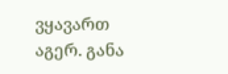ვყავართ აგერ. განა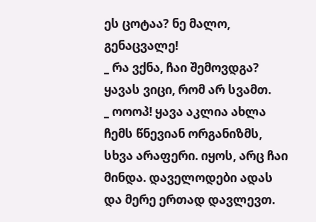ეს ცოტაა? ნე მალო, გენაცვალე!
_ რა ვქნა, ჩაი შემოვდგა? ყავას ვიცი, რომ არ სვამთ.
_ ოოოპ! ყავა აკლია ახლა ჩემს წნევიან ორგანიზმს, სხვა არაფერი. იყოს, არც ჩაი მინდა. დაველოდები ადას და მერე ერთად დავლევთ.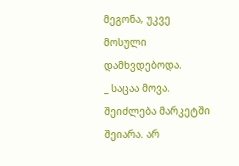მეგონა, უკვე მოსული დამხვდებოდა.
_ საცაა მოვა. შეიძლება მარკეტში შეიარა. არ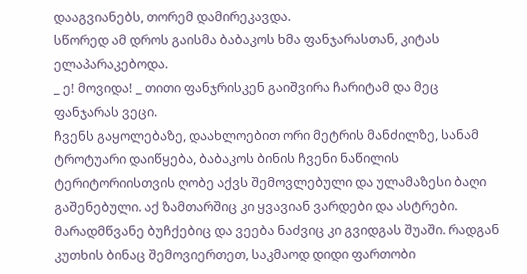დააგვიანებს, თორემ დამირეკავდა.
სწორედ ამ დროს გაისმა ბაბაკოს ხმა ფანჯარასთან, კიტას ელაპარაკებოდა.
_ ე! მოვიდა! _ თითი ფანჯრისკენ გაიშვირა ჩარიტამ და მეც ფანჯარას ვეცი.
ჩვენს გაყოლებაზე, დაახლოებით ორი მეტრის მანძილზე, სანამ ტროტუარი დაიწყება, ბაბაკოს ბინის ჩვენი ნაწილის ტერიტორიისთვის ღობე აქვს შემოვლებული და ულამაზესი ბაღი გაშენებული. აქ ზამთარშიც კი ყვავიან ვარდები და ასტრები. მარადმწვანე ბუჩქებიც და ვეება ნაძვიც კი გვიდგას შუაში. რადგან კუთხის ბინაც შემოვიერთეთ, საკმაოდ დიდი ფართობი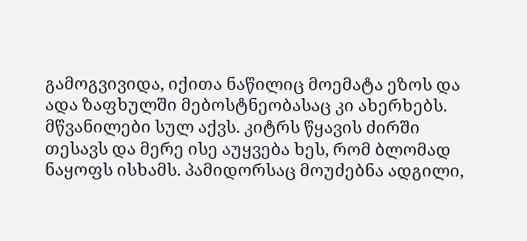გამოგვივიდა, იქითა ნაწილიც მოემატა ეზოს და ადა ზაფხულში მებოსტნეობასაც კი ახერხებს. მწვანილები სულ აქვს. კიტრს წყავის ძირში თესავს და მერე ისე აუყვება ხეს, რომ ბლომად ნაყოფს ისხამს. პამიდორსაც მოუძებნა ადგილი,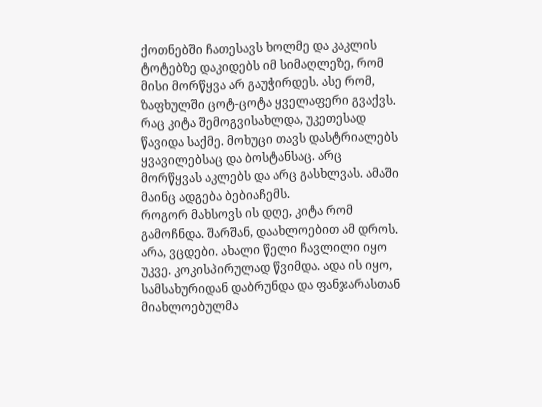ქოთნებში ჩათესავს ხოლმე და კაკლის ტოტებზე დაკიდებს იმ სიმაღლეზე, რომ მისი მორწყვა არ გაუჭირდეს. ასე რომ, ზაფხულში ცოტ-ცოტა ყველაფერი გვაქვს. რაც კიტა შემოგვისახლდა, უკეთესად წავიდა საქმე. მოხუცი თავს დასტრიალებს ყვავილებსაც და ბოსტანსაც. არც მორწყვას აკლებს და არც გასხლვას. ამაში მაინც ადგება ბებიაჩემს.
როგორ მახსოვს ის დღე, კიტა რომ გამოჩნდა. შარშან, დაახლოებით ამ დროს. არა, ვცდები. ახალი წელი ჩავლილი იყო უკვე. კოკისპირულად წვიმდა. ადა ის იყო, სამსახურიდან დაბრუნდა და ფანჯარასთან მიახლოებულმა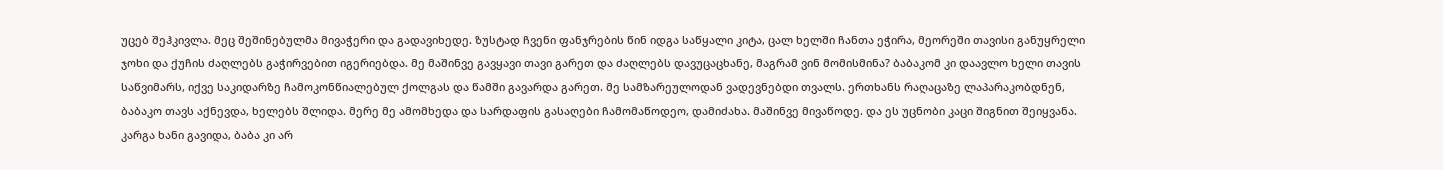უცებ შეჰკივლა. მეც შეშინებულმა მივაჭერი და გადავიხედე. ზუსტად ჩვენი ფანჯრების წინ იდგა საწყალი კიტა, ცალ ხელში ჩანთა ეჭირა, მეორეში თავისი განუყრელი ჯოხი და ქუჩის ძაღლებს გაჭირვებით იგერიებდა. მე მაშინვე გავყავი თავი გარეთ და ძაღლებს დავუცაცხანე, მაგრამ ვინ მომისმინა? ბაბაკომ კი დაავლო ხელი თავის საწვიმარს, იქვე საკიდარზე ჩამოკონწიალებულ ქოლგას და წამში გავარდა გარეთ. მე სამზარეულოდან ვადევნებდი თვალს. ერთხანს რაღაცაზე ლაპარაკობდნენ, ბაბაკო თავს აქნევდა, ხელებს შლიდა. მერე მე ამომხედა და სარდაფის გასაღები ჩამომაწოდეო, დამიძახა. მაშინვე მივაწოდე. და ეს უცნობი კაცი შიგნით შეიყვანა.
კარგა ხანი გავიდა, ბაბა კი არ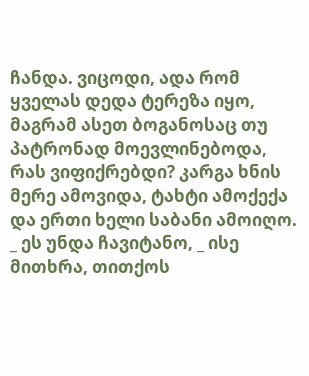ჩანდა. ვიცოდი, ადა რომ ყველას დედა ტერეზა იყო, მაგრამ ასეთ ბოგანოსაც თუ პატრონად მოევლინებოდა, რას ვიფიქრებდი? კარგა ხნის მერე ამოვიდა, ტახტი ამოქექა და ერთი ხელი საბანი ამოიღო.
_ ეს უნდა ჩავიტანო, _ ისე მითხრა, თითქოს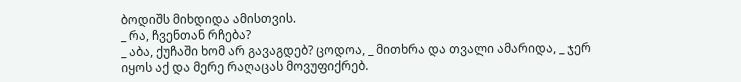ბოდიშს მიხდიდა ამისთვის.
_ რა, ჩვენთან რჩება?
_ აბა, ქუჩაში ხომ არ გავაგდებ? ცოდოა, _ მითხრა და თვალი ამარიდა, _ ჯერ იყოს აქ და მერე რაღაცას მოვუფიქრებ.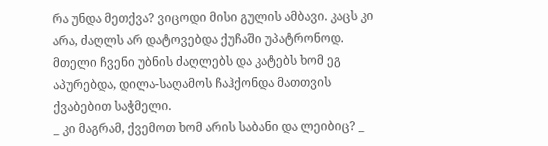რა უნდა მეთქვა? ვიცოდი მისი გულის ამბავი. კაცს კი არა, ძაღლს არ დატოვებდა ქუჩაში უპატრონოდ. მთელი ჩვენი უბნის ძაღლებს და კატებს ხომ ეგ აპურებდა, დილა-საღამოს ჩაჰქონდა მათთვის ქვაბებით საჭმელი.
_ კი მაგრამ, ქვემოთ ხომ არის საბანი და ლეიბიც? _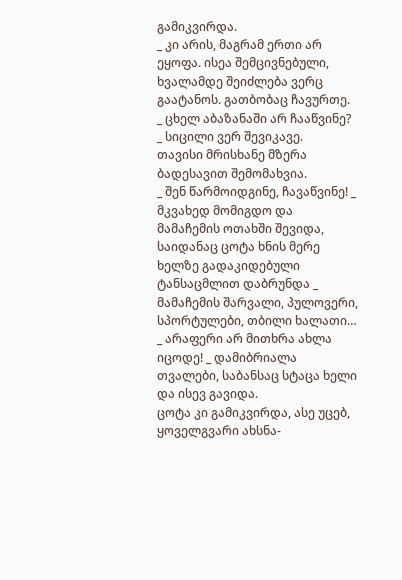გამიკვირდა.
_ კი არის, მაგრამ ერთი არ ეყოფა. ისეა შემცივნებული, ხვალამდე შეიძლება ვერც გაატანოს. გათბობაც ჩავურთე.
_ ცხელ აბაზანაში არ ჩააწვინე? _ სიცილი ვერ შევიკავე.
თავისი მრისხანე მზერა ბადესავით შემომახვია.
_ შენ წარმოიდგინე, ჩავაწვინე! _ მკვახედ მომიგდო და მამაჩემის ოთახში შევიდა, საიდანაც ცოტა ხნის მერე ხელზე გადაკიდებული ტანსაცმლით დაბრუნდა _ მამაჩემის შარვალი, პულოვერი, სპორტულები, თბილი ხალათი…
_ არაფერი არ მითხრა ახლა იცოდე! _ დამიბრიალა თვალები, საბანსაც სტაცა ხელი და ისევ გავიდა.
ცოტა კი გამიკვირდა, ასე უცებ, ყოველგვარი ახსნა-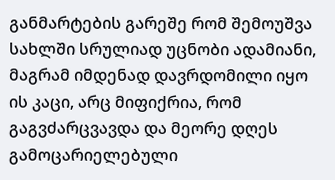განმარტების გარეშე რომ შემოუშვა სახლში სრულიად უცნობი ადამიანი, მაგრამ იმდენად დავრდომილი იყო ის კაცი, არც მიფიქრია, რომ გაგვძარცვავდა და მეორე დღეს გამოცარიელებული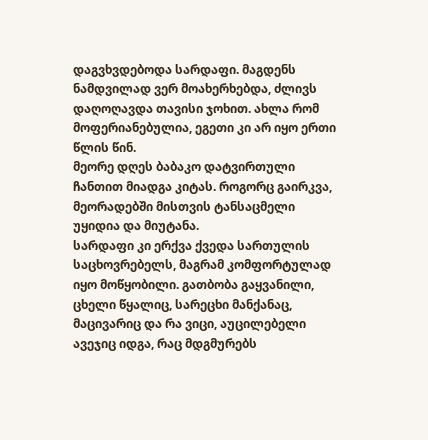დაგვხვდებოდა სარდაფი. მაგდენს ნამდვილად ვერ მოახერხებდა, ძლივს დაღოღავდა თავისი ჯოხით. ახლა რომ მოფერიანებულია, ეგეთი კი არ იყო ერთი წლის წინ.
მეორე დღეს ბაბაკო დატვირთული ჩანთით მიადგა კიტას. როგორც გაირკვა, მეორადებში მისთვის ტანსაცმელი უყიდია და მიუტანა.
სარდაფი კი ერქვა ქვედა სართულის საცხოვრებელს, მაგრამ კომფორტულად იყო მოწყობილი. გათბობა გაყვანილი, ცხელი წყალიც, სარეცხი მანქანაც, მაცივარიც და რა ვიცი, აუცილებელი ავეჯიც იდგა, რაც მდგმურებს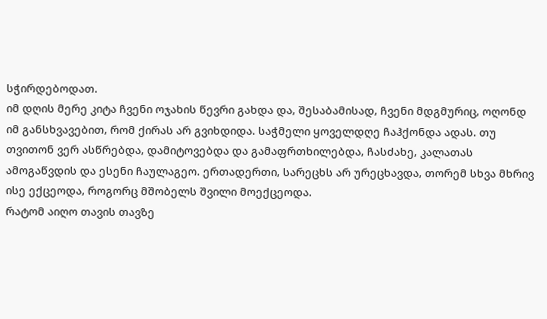სჭირდებოდათ.
იმ დღის მერე კიტა ჩვენი ოჯახის წევრი გახდა და, შესაბამისად, ჩვენი მდგმურიც, ოღონდ იმ განსხვავებით, რომ ქირას არ გვიხდიდა. საჭმელი ყოველდღე ჩაჰქონდა ადას. თუ თვითონ ვერ ასწრებდა, დამიტოვებდა და გამაფრთხილებდა, ჩასძახე, კალათას ამოგაწვდის და ესენი ჩაულაგეო. ერთადერთი, სარეცხს არ ურეცხავდა, თორემ სხვა მხრივ ისე ექცეოდა, როგორც მშობელს შვილი მოექცეოდა.
რატომ აიღო თავის თავზე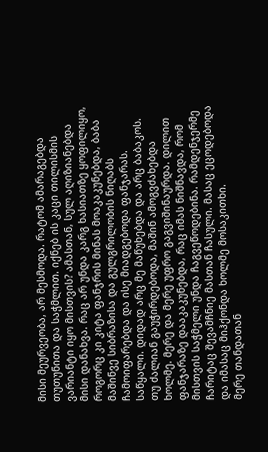მისი მეურვეობა, არ მესმოდა. რატომ ამარაგებდა თუთუნითა და საჭმლით. იქნებ ის კაცი თილისმის ვარიანტი იყო მისთვის? ამასთან, სულ აღიზიანებდა მისი დანახვა. რაც არ უნდა კარგ ხასიათზე ყოფილიყო, როგორც კი კიტა ფანჯრის მინას მოაკაკუნებდა, ბაბა მაშინვე სიბრაზისა და გულგრილობის ნიღაბს ჩამოიფარებდა და ისე მიადგებოდა ფანჯარას.
საწყალი. დიდად არც მე მაწუხებდა და არც ბაბაკოს. თუ ძალიან გაუჭირდებოდა, მაშინ ამოგვძახებდა ხოლმე. მერე და მერე უფრო გაგვიშინაურდა. დილით ფანჯარაზე დააკაკუნებდა, რაც იმას ნიშნავდა, რომ მისთვის საჭმელი უნდა ჩაგვეწოდებინა. რამდენჯერმე ჩარიტაც შევამჩნიე მასთან ჩასული. მასაც ეცოდებოდა და იმასაც მიჰქონდა ხოლმე მოსაკითხი.
მერე თანდათან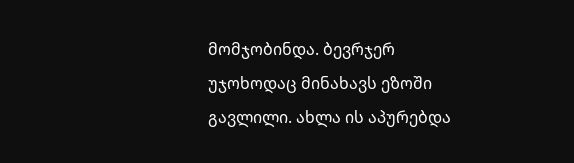მომჯობინდა. ბევრჯერ უჯოხოდაც მინახავს ეზოში გავლილი. ახლა ის აპურებდა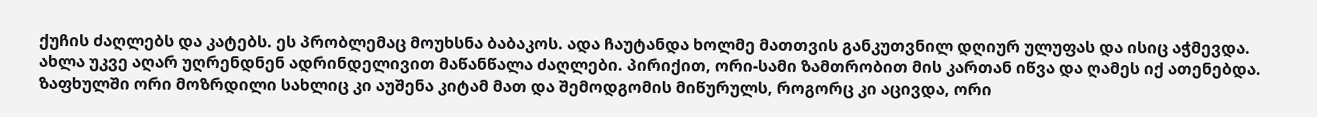ქუჩის ძაღლებს და კატებს. ეს პრობლემაც მოუხსნა ბაბაკოს. ადა ჩაუტანდა ხოლმე მათთვის განკუთვნილ დღიურ ულუფას და ისიც აჭმევდა. ახლა უკვე აღარ უღრენდნენ ადრინდელივით მაწანწალა ძაღლები. პირიქით, ორი-სამი ზამთრობით მის კართან იწვა და ღამეს იქ ათენებდა. ზაფხულში ორი მოზრდილი სახლიც კი აუშენა კიტამ მათ და შემოდგომის მიწურულს, როგორც კი აცივდა, ორი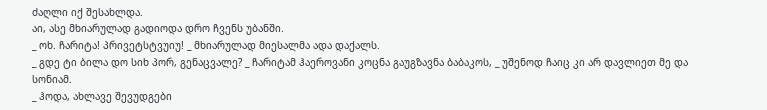ძაღლი იქ შესახლდა.
აი, ასე მხიარულად გადიოდა დრო ჩვენს უბანში.
_ ოხ. ჩარიტა! პრივეტსტვუიუ! _ მხიარულად მიესალმა ადა დაქალს.
_ გდე ტი ბილა დო სიხ პორ, გენაცვალე? _ ჩარიტამ ჰაეროვანი კოცნა გაუგზავნა ბაბაკოს, _ უშენოდ ჩაიც კი არ დავლიეთ მე და სონიამ.
_ ჰოდა, ახლავე შევუდგები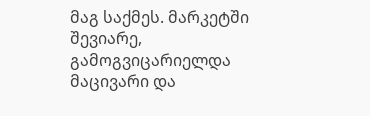მაგ საქმეს. მარკეტში შევიარე, გამოგვიცარიელდა მაცივარი და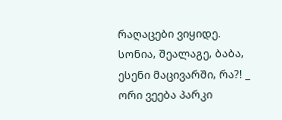რაღაცები ვიყიდე. სონია, შეალაგე, ბაბა, ესენი მაცივარში, რა?! _ ორი ვეება პარკი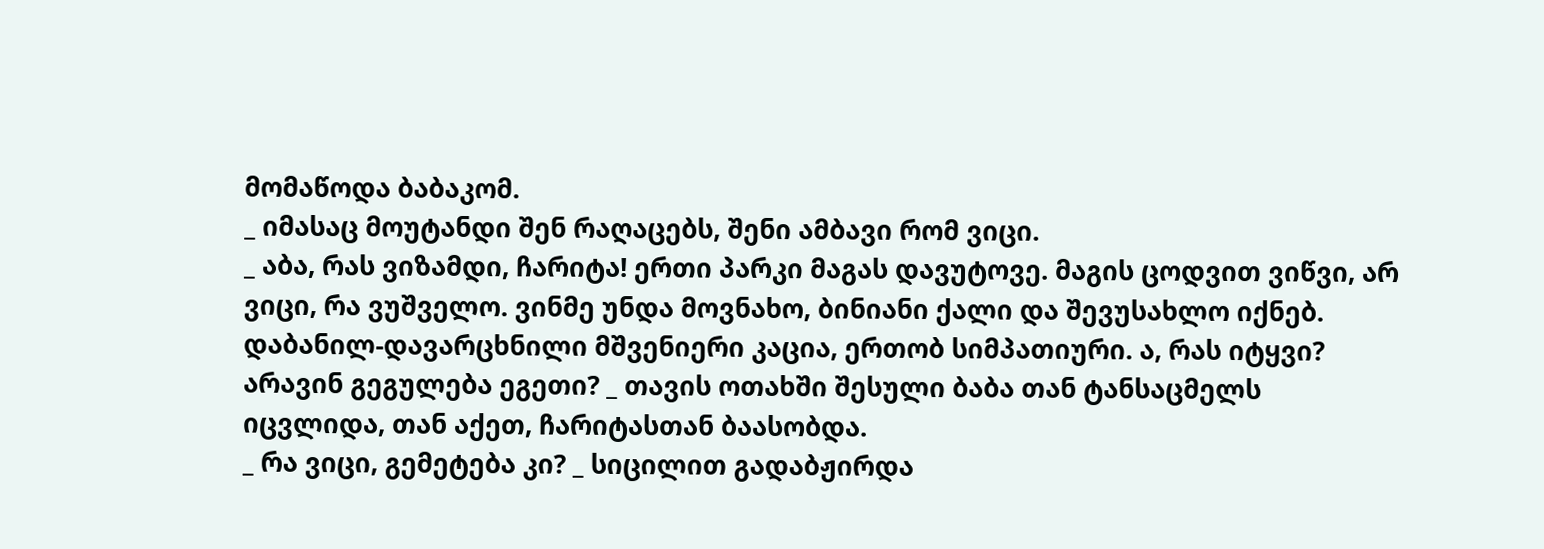მომაწოდა ბაბაკომ.
_ იმასაც მოუტანდი შენ რაღაცებს, შენი ამბავი რომ ვიცი.
_ აბა, რას ვიზამდი, ჩარიტა! ერთი პარკი მაგას დავუტოვე. მაგის ცოდვით ვიწვი, არ ვიცი, რა ვუშველო. ვინმე უნდა მოვნახო, ბინიანი ქალი და შევუსახლო იქნებ. დაბანილ-დავარცხნილი მშვენიერი კაცია, ერთობ სიმპათიური. ა, რას იტყვი? არავინ გეგულება ეგეთი? _ თავის ოთახში შესული ბაბა თან ტანსაცმელს იცვლიდა, თან აქეთ, ჩარიტასთან ბაასობდა.
_ რა ვიცი, გემეტება კი? _ სიცილით გადაბჟირდა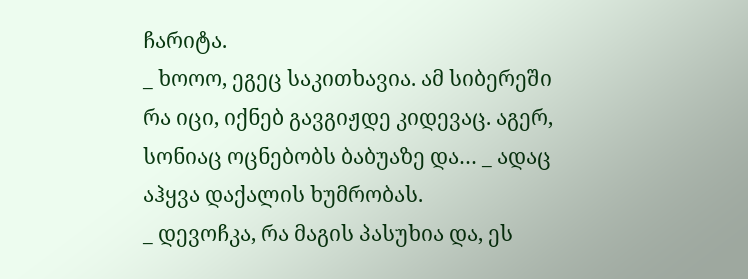ჩარიტა.
_ ხოოო, ეგეც საკითხავია. ამ სიბერეში რა იცი, იქნებ გავგიჟდე კიდევაც. აგერ, სონიაც ოცნებობს ბაბუაზე და… _ ადაც აჰყვა დაქალის ხუმრობას.
_ დევოჩკა, რა მაგის პასუხია და, ეს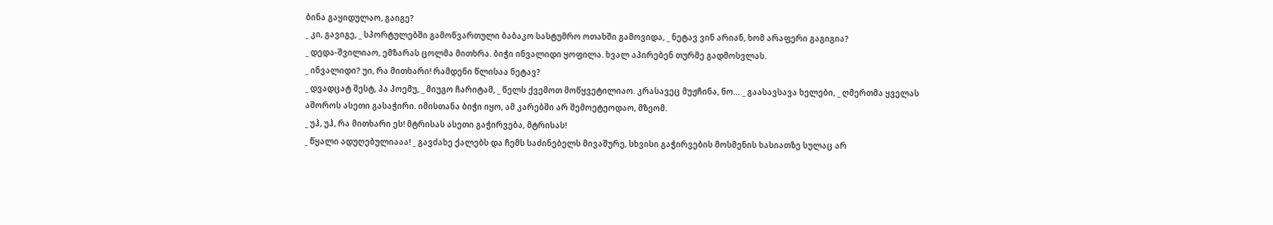ბინა გაყიდულაო, გაიგე?
_ კი, გავიგე, _ სპორტულებში გამოწვართული ბაბაკო სასტუმრო ოთახში გამოვიდა, _ ნეტავ ვინ არიან, ხომ არაფერი გაგიგია?
_ დედა-შვილიაო, ემზარას ცოლმა მითხრა. ბიჭი ინვალიდი ყოფილა. ხვალ აპირებენ თურმე გადმოსვლას.
_ ინვალიდი? უი, რა მითხარი! რამდენი წლისაა ნეტავ?
_ დვადცატ შესტ, პა პოემუ, _ მიუგო ჩარიტამ, _ წელს ქვემოთ მოწყვეტილიაო. კრასავეც მუჟჩინა, ნო… _ გაასავსავა ხელები, _ ღმერთმა ყველას აშოროს ასეთი გასაჭირი. იმისთანა ბიჭი იყო, ამ კარებში არ შემოეტეოდაო, მზეომ.
_ უჰ, უჰ, რა მითხარი ეს! მტრისას ასეთი გაჭირვება, მტრისას!
_ წყალი ადუღებულიააა! _ გავძახე ქალებს და ჩემს საძინებელს მივაშურე, სხვისი გაჭირვების მოსმენის ხასიათზე სულაც არ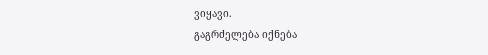ვიყავი.
გაგრძელება იქნება